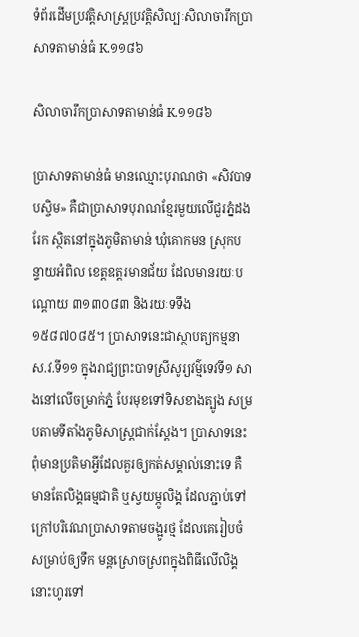ទំព័រដើមប្រវត្តិសាស្ត្រប្រវត្តិសិល្បៈសិលាចារឹកប្រាសាទតាមាន់ធំ K.១១៨៦

សិលាចារឹកប្រាសាទតាមាន់ធំ K.១១៨៦

ប្រាសាទតាមាន់ធំ មានឈ្មោះបុរាណថា «សិវបាទបស្ចិម» គឺជាប្រាសាទបុរាណខ្មែរមួយលើជួរភ្នំដងរែក ស្ថិតនៅក្នុងភូមិតាមាន់ ឃុំគោកមន ស្រុកបន្ទាយអំពិល ខេត្តឧត្តរមានជ័យ ដែលមានរយៈបណ្តោយ ៣១៣០៨៣ និងរយៈទទឹង ១៥៨៧០៨៥។ ប្រាសាទនេះជាស្ថាបត្យកម្មនាស.វ.ទី១១ ក្នុងរាជ្យព្រះបាទស្រីសូរ្យវម៌្មទេវទី១ សាងនៅលើចម្រាក់ភ្នំ បែរមុខទៅទិសខាងត្បូង សម្របតាមទីតាំងភូមិសាស្ត្រជាក់ស្ដែង។ ប្រាសាទនេះពុំមានប្រតិមាអ្វីដែលគួរឲ្យកត់សម្គាល់នោះទេ គឺមានតែលិង្គធម្មជាតិ ឬស្វយម្ភូលិង្គ ដែលភ្ជាប់ទៅក្រៅបរិវេណប្រាសាទតាមចង្អូរថ្ម ដែលគេរៀបចំសម្រាប់ឲ្យទឹក មន្តស្រោចស្រពក្នុងពិធីលើលិង្គនោះហូរទៅ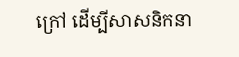ក្រៅ ដើម្បីសាសនិកនា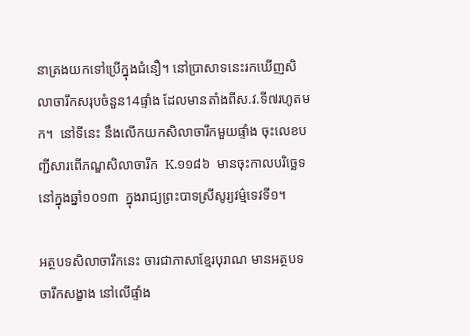នាត្រងយកទៅប្រើក្នុងជំនឿ។ នៅប្រាសាទនេះរកឃើញសិលាចារឹកសរុបចំនួន14ផ្ទាំង ដែលមានតាំងពីស.វ.ទី៧រហូតមក។  នៅទីនេះ នឹងលើកយកសិលាចារឹកមួយផ្ទាំង ចុះលេខបញ្ជីសារពើភណ្ឌសិលាចារឹក  K.១១៨៦  មានចុះកាលបរិច្ឆេទនៅក្នុងឆ្នាំ១០១៣  ក្នុងរាជ្យព្រះបាទស្រីសូរ្យវម៌្មទេវទី១។

អត្ថបទសិលាចារឹកនេះ ចារជាភាសាខ្មែរបុរាណ មានអត្ថបទចារឹកសង្ខាង នៅលើផ្ទាំង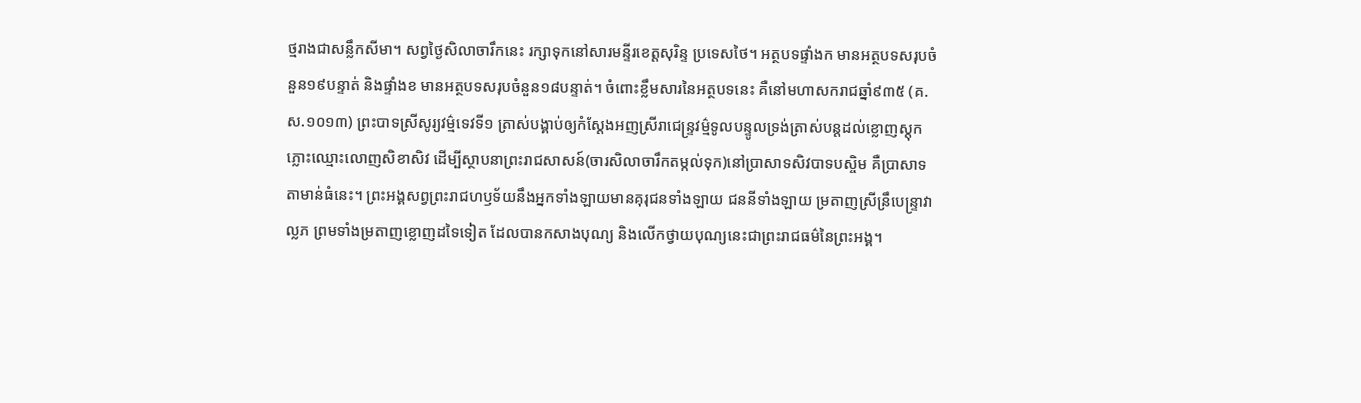ថ្មរាងជាសន្លឹកសីមា។ សព្វថ្ងៃសិលាចារឹកនេះ រក្សាទុកនៅសារមន្ទីរខេត្តសុរិន្ទ ប្រទេសថៃ។ អត្ថបទផ្ទាំងក មានអត្ថបទសរុបចំនួន១៩បន្ទាត់ និងផ្ទាំងខ មានអត្ថបទសរុបចំនួន១៨បន្ទាត់។ ចំពោះខ្លឹមសារនៃអត្ថបទនេះ គឺនៅមហាសករាជឆ្នាំ៩៣៥ (គ.ស.១០១៣) ព្រះបាទស្រីសូរ្យវម៌្មទេវទី១ ត្រាស់បង្គាប់ឲ្យកំស្ដែងអញស្រីរាជេន្ទ្រវម៌្មទូលបន្ទូលទ្រង់ត្រាស់បន្ដដល់ខ្លោញស្ដុកភ្លោះឈ្មោះលោញសិខាសិវ ដើម្បីស្ថាបនាព្រះរាជសាសន៍(ចារសិលាចារឹកតម្កល់ទុក)នៅប្រាសាទសិវបាទបស្ចិម គឺប្រាសាទតាមាន់ធំនេះ។ ព្រះអង្គសព្វព្រះរាជហឫទ័យនឹងអ្នកទាំងឡាយមានគុរុជនទាំងឡាយ ជននីទាំងឡាយ ម្រតាញស្រីន្រឹបេន្ទ្រាវាល្លភ ព្រមទាំងម្រតាញខ្លោញដទៃទៀត ដែលបានកសាងបុណ្យ និងលើកថ្វាយបុណ្យនេះជាព្រះរាជធម៌នៃព្រះអង្គ។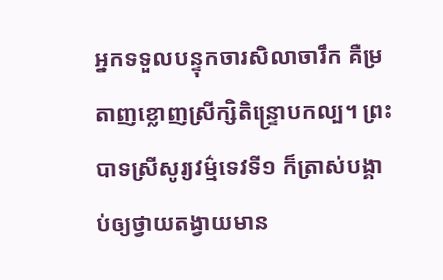អ្នកទទួលបន្ទុកចារសិលាចារឹក គឺម្រតាញខ្លោញស្រីក្សិតិន្ទ្រោបកល្ប។ ព្រះបាទស្រីសូរ្យវម៌្មទេវទី១ ក៏ត្រាស់បង្គាប់ឲ្យថ្វាយតង្វាយមាន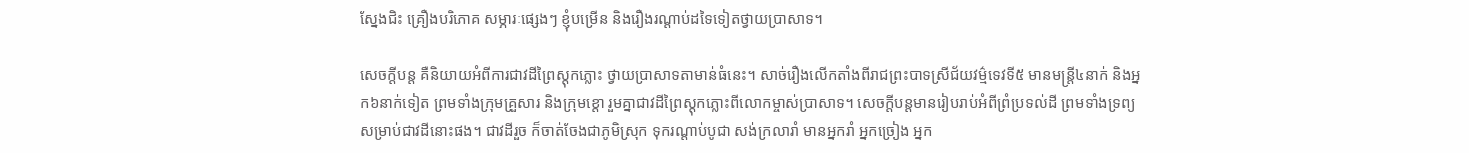ស្នែងជិះ គ្រឿងបរិភោគ សម្ភារៈផ្សេងៗ ខ្ញុំបម្រើន និងរឿងរណ្ដាប់ដទៃទៀតថ្វាយប្រាសាទ។

សេចក្ដីបន្ដ គឺនិយាយអំពីការជាវដីព្រៃស្ដុកភ្លោះ ថ្វាយប្រាសាទតាមាន់ធំនេះ។ សាច់រឿងលើកតាំងពីរាជព្រះបាទស្រីជ័យវម៌្មទេវទី៥ មានមន្ត្រី៤នាក់ និងអ្នក៦នាក់ទៀត ព្រមទាំងក្រុមគ្រួសារ និងក្រុមខ្តោ រួមគ្នាជាវដីព្រៃស្ដុកភ្លោះពីលោកម្ចាស់ប្រាសាទ។ សេចក្ដីបន្ដមានរៀបរាប់អំពីព្រំប្រទល់ដី ព្រមទាំងទ្រព្យសម្រាប់ជាវដីនោះផង។ ជាវដីរួច ក៏ចាត់ចែងជាភូមិស្រុក ទុករណ្ដាប់បូជា សង់ក្រលារាំ មានអ្នករាំ អ្នកច្រៀង អ្នក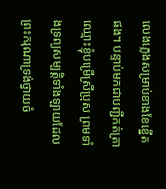លេងភ្លេងសម្រាប់ខាងខែខ្នើតផង។ បន្ទាប់មកជាបញ្ជីកត់ត្រាឈ្មោះខ្ញុំបម្រើស្រីប្រុស ព្រមទាំងទ្រព្យសម្បត្តិទាំងឡាយដែលព្រះករុណាទ្រង់ថ្វាយចំ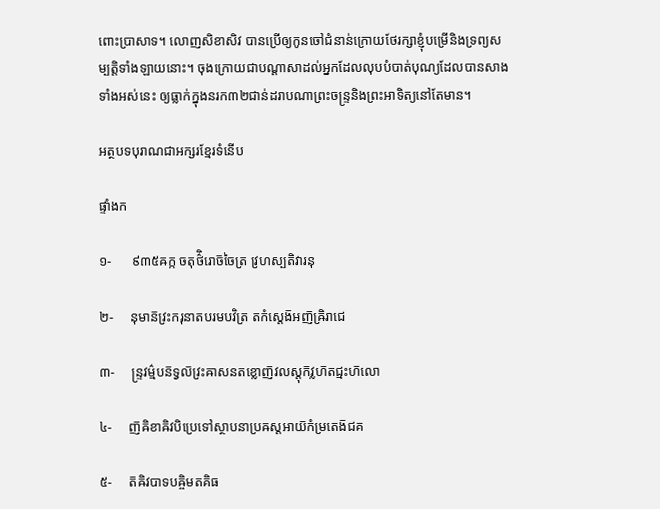ពោះប្រាសាទ។ លោញសិខាសិវ បានប្រើឲ្យកូនចៅជំនាន់ក្រោយថែរក្សាខ្ញុំបម្រើនិងទ្រព្យសម្បត្តិទាំងឡាយនោះ។ ចុងក្រោយជាបណ្ដាសាដល់អ្នកដែលលុបបំបាត់បុណ្យដែលបានសាងទាំងអស់នេះ ឲ្យធ្លាក់ក្នុងនរក៣២ជាន់ដរាបណាព្រះចន្ទ្រនិងព្រះអាទិត្យនៅតែមាន។

អត្ថបទបុរាណជាអក្សរខ្មែរទំនើប

ផ្ទាំងក

១-      ៩៣៥ឝក្ក ចតុថ៌ិរោច៑ចៃត្រ វ្រហស្បតិវារនុ

២-     នុមាន៑វ្រះករុនាតបរមបវិត្រ តកំស្តេង៑អញ៑ឝ្រិរាជេ

៣-     ន្ទ្រវម៌្មបន៑ទ្វល៑វ្រះឝាសនតខ្លោញ៑វលស្តុក៑វ្លហ៑តជ្មះហ៑លោ

៤-     ញ៑ឝិខាឝិវបិប្រេទៅស្ថាបនាប្រឝស្តអាយ៑កំម្រតេង៑ជគ

៥-     ត៑ឝិវបាទបឝ្ចិមតគិធ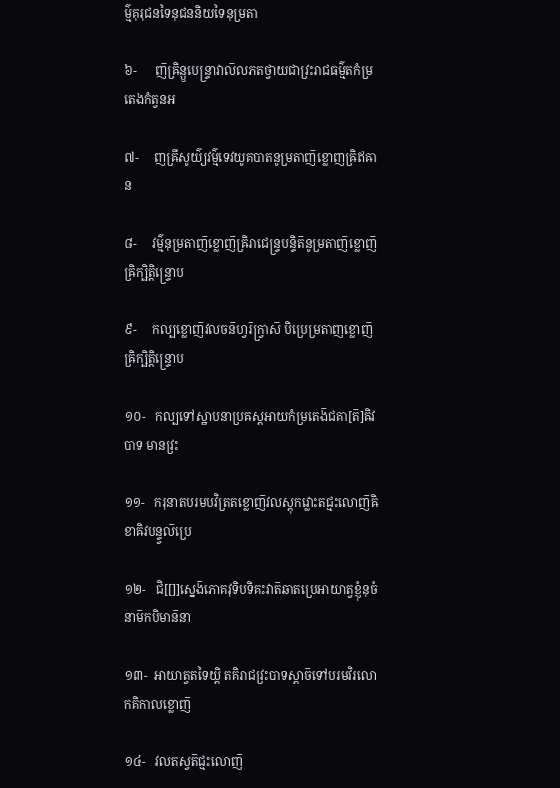ម៌្មគុរុជនទៃនុជននិយទៃនុម្រតា

៦-      ញ៑ឝ្រិន្ឫបេន្ទ្រាវាល៑លភតថ្វាយជាវ្រះរាជធម៌្មតកំម្រតេងកំត្វនអ

៧-     ញឝ្រីសូយ៌្យវម៌្មទេវយូគបាតនូម្រតាញ៑ខ្លោញឝ្រិឥឝាន

៨-     វម៌្មនុម្រតាញ៑ខ្លោញ៑ឝ្រិរាជេន្ទ្របន្ទិត៑នូម្រតាញ៑ខ្លោញ៑ឝ្រិក្ឞិត្តិន្ទ្រោប

៩-     កល្បខ្លោញ៑វលចន៑ហ្វរ៑ក្វ្រាស៑ បិប្រេម្រតាញខ្លោញ៑ឝ្រិក្ឞិត្តិន្ទ្រោប

១០-   កល្បទៅស្ឋាបនាប្រឝស្តអាយកំម្រតេង៑ជគា[ត៑]ឝិវបាទ មានវ្រះ

១១-   ករុនាតបរមបវិត្រតខ្លោញ៑វលស្តុកវ្លោះតជ្មះលោញ៑ឝិខាឝិវបន្ទ្វល៑ប្រេ

១២-   ជិ[[]]ស្នេង៑ភោគវុទិបទិគះវាត៑ឆាតប្រេអាយាត្វខ្ញុំនុចំនាម៑កបិមាន៑នា

១៣-  អាយាត្វតទៃយ្តិ តគិរាជវ្រះបាទស្តាច៑ទៅបរមវិរលោកគិកាលខ្លោញ៑

១៤-   វលតស្វត៑ជ្មះលោញ៑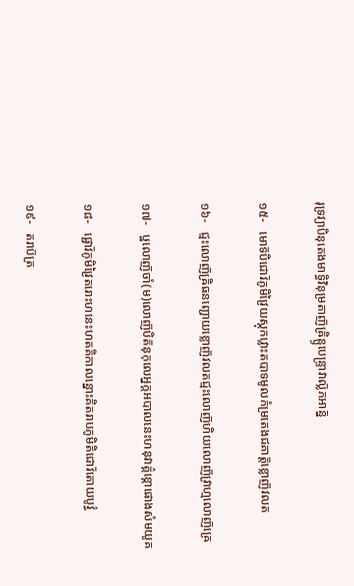រុទ្រវ្យាបិនុតេងមាទ្ធិវិនុម្រតាញ៑ឝ្រិន្ឫបេន្ទ្រាវាល្ល៑ភអាន្ន៑

១៥-   មោទ៑បិជោវ៑ភូមិវ្រៃយស្តុកវ្លោះតបាទមូលកំម្រតេងជគាត្ត៑ខ្លោញ៑វលត

១៦-   ជ្មះលោញ៑ឝ្រិធនញ្ជោយខ្លោញ៑វលតជ្មះលោញ៑ហិយលោញ៑វ្រាហ្មលោញ៑ឝ្រេ

១៧-   ឞ្ឋលោញ៑ចាំ(ម)លោញ៑បិត៑នុកុលេអ្នក្តអបាលនេះហនុវាគ៌្គខ្តោផោងសំមយូគ

១៨-   ផ្ជោវ៑ភូមិវ្រៃតរោះហនេះហតគិកាលន្នោះគិតរាបភូមិតិជោវ៑តោយបូវ៌្វ

១៩-   តរាប៑ត្រ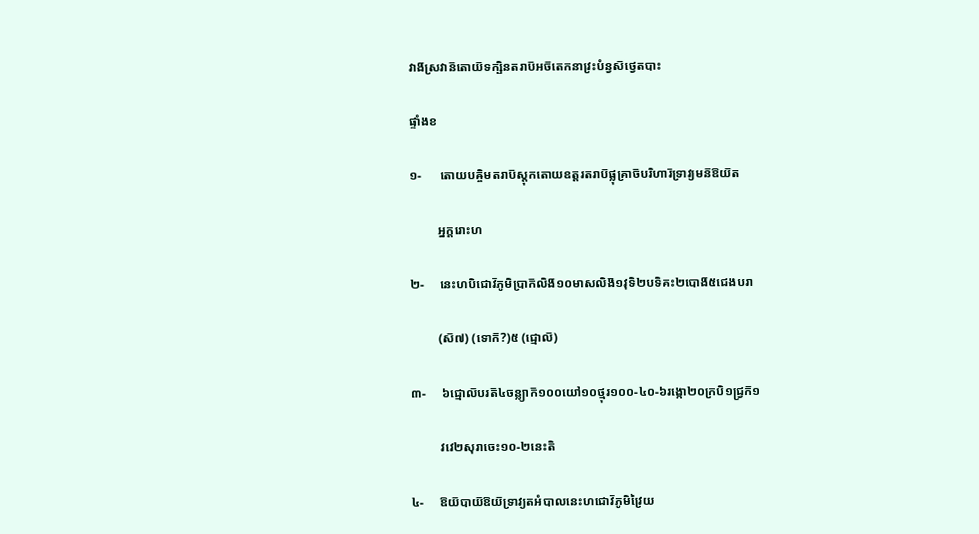វាង៑ស្រវាន៑តោយ៑ទក្ឞិនតរាប៑អច៑តេកនាវ្រះបំន្វស៑ថ្វេតបាះ

ផ្ទាំងខ

១-      តោយបឝ្ចិមតរាប៑ស្តុកតោយឧត្តរតរាប៑ផ្លុគ្រាច៑បរិហារ៑ទ្រាវ្យមន៑ឱយ៑ត

         អ្នក្តរោះហ

២-     នេះហបិជោវ៑ភូមិប្រាក៑លិង៑១០មាសលិង៑១វុទិ២បទិគះ២បោង៑៥ជេងបរា

         (ស៑៧) (ទោក៑?)៥ (ជ្មោល៑)

៣-     ៦ជ្មោល៑បរត៑៤ចន្ល្យាក៑១០០យៅ១០ថ្មុរ១០០-៤០-៦រង្កោ២០ក្របិ១ជ្រ្វក៑១

         វវេ២សុរាចេះ១០-២នេះតិ

៤-     ឱយ៑បាយ៑ឱយ៑ទ្រាវ្យតអំបាលនេះហជោវ៑ភូមិវ្រៃយ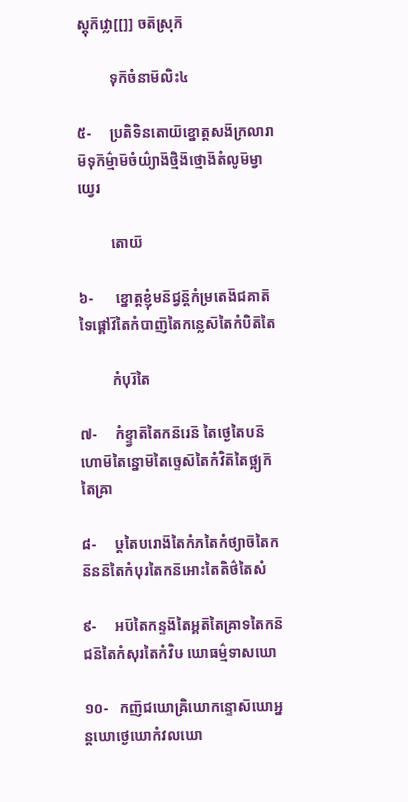ស្តុក៑វ្លោ[[]] ចត៑ស្រុក៑

         ទុក៑ចំនាម៑លិះ៤

៥-     ប្រតិទិនតោយ៑ខ្នោត្តសង៑ក្រលារាម៑ទុក៑ម៌្មាម៑ចំយ៌្យាង៑ថ្មិង៑ថ្មោង៑តំលូម៑ម្វាយ្វេរ

         តោយ៑

៦-      ខ្នោត្តខ្ញុំមន៑ជ្វន៑្តកំម្រតេង៑ជគាត៑ទៃផ្គៅវ៑តៃកំបាញ៑តៃកន្លេស៑តៃកំបិត៑តៃ

         កំបុរ៑តៃ

៧-     កំខ្ទ្វាត៑តៃកន៑រេន៑ តៃថ្ងេតៃបន៑ហោម៑តៃន្នោម៑តៃច្ទេស៑តៃកំវិត៑តៃថ្អ្យក៑តៃឝ្រា

៨-     ឞ្តតៃបរោង៑តៃកំភតៃកំថ្យាច៑តៃកន៑នន៑តៃកំបុរតៃកន៑អោះតៃតិថ៌តៃសំ

៩-     អប៑តៃកន្ទង៑តៃអ្គត៑តៃឝ្រាទតៃកន៑ជន៑តៃកំសុរតៃកំវិឞ ឃោធម៌្មទាសឃោ

១០-   កញ៑ជឃោឝ្រិឃោកន្ទោស៑ឃោអ្នន្តឃោថ្ងេឃោកំវលឃោ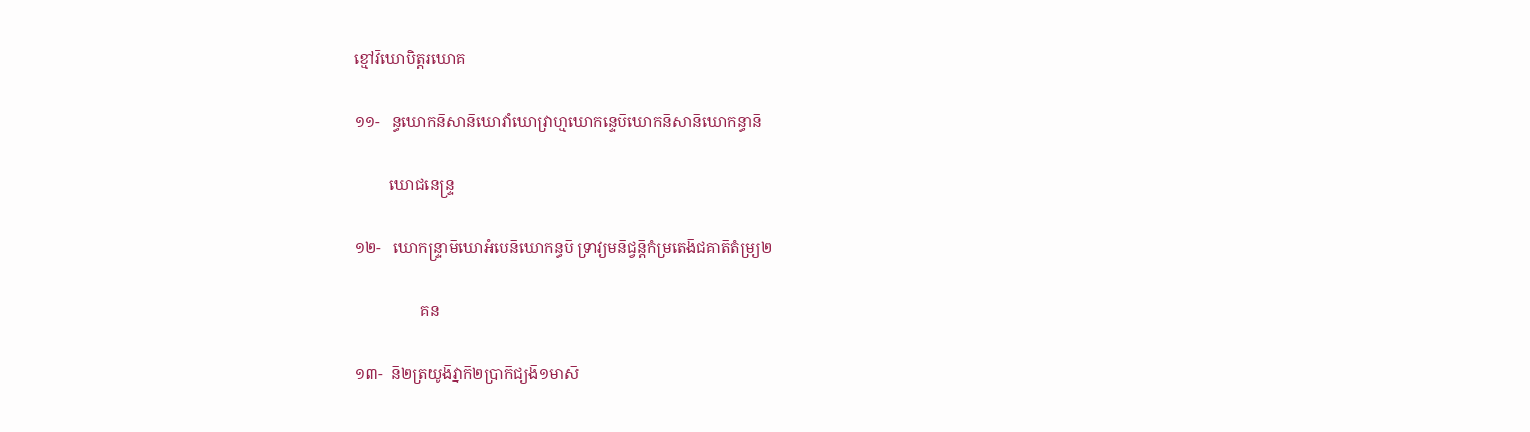ខ្មៅវ៑ឃោបិត្តរឃោគ

១១-   ន្ធឃោកន៑សាន៑ឃោវាំឃោវ្រាហ្មឃោកន្ទេប៑ឃោកន៑សាន៑ឃោកន្ធាន៑

         ឃោជនេន្ទ្រ

១២-   ឃោកន្ទ្រាម៑ឃោអំបេន៑ឃោកន្ធប៑ ទ្រាវ្យមន៑ជ្វន៑្តកំម្រតេង៑ជគាត៑តំម្រ្យ២

                 គន

១៣-  ន៑២ត្រយូង៑វ្នាក៑២ប្រាក៑ជ្យង៑១មាស៑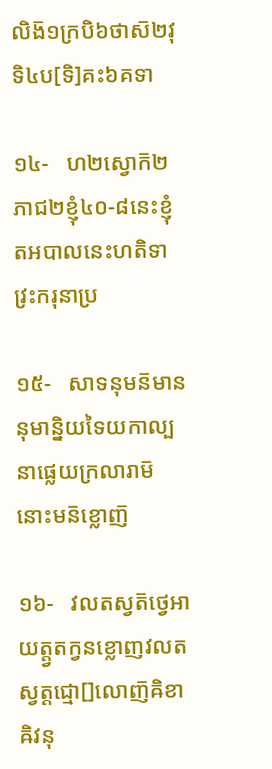លិង៑១ក្របិ៦ថាស៑២វុទិ៤ប[ទិ]គះ៦គទា

១៤-   ហ២ស្វោក៑២ភាជ២ខ្ញុំ៤០-៨នេះខ្ញុំតអបាលនេះហតិទាវ្រះករុនាប្រ

១៥-   សាទនុមន៑មាននុមាន្និយទៃយកាល្បនាផ្លេយក្រលារាម៑នោះមន៑ខ្លោញ៑

១៦-   វលតស្វត៑ថ្វេអាយត្ត្វតក្វនខ្លោញវលតស្វត្តជ្មោ[]លោញ៑ឝិខាឝិវនុ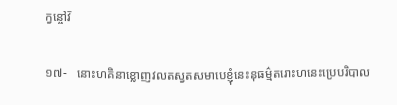ក្វន្ចៅវ៑

១៧-   នោះហគិនាខ្លោញវលតស្វតសមាបេខ្ញុំនេះនុធម៌្មតរោះហនេះប្រេបរិបាល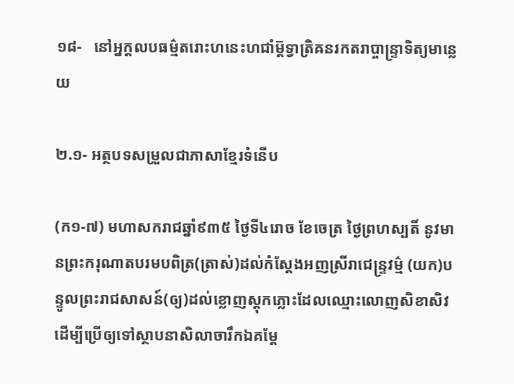១៨-   នៅអ្នក្តលបធម៌្មតរោះហនេះហជាំម៑្តទ្វាត្រិឝនរកតរាប្ចាន្ទ្រាទិត្យមាន្លេយ

២.១- អត្ថបទសម្រួលជាភាសាខ្មែរទំនើប

(ក១-៧) មហាសករាជឆ្នាំ៩៣៥ ថ្ងៃទី៤រោច ខែចេត្រ ថ្ងៃព្រហស្បតិ៍ នូវមានព្រះករុណាតបរមបពិត្រ(ត្រាស់)ដល់កំស្ដែងអញស្រីរាជេន្ទ្រវម៌្ម (យក)បន្ទូលព្រះរាជសាសន៍(ឲ្យ)ដល់ខ្លោញស្ដុកភ្លោះដែលឈ្មោះលោញសិខាសិវ ដើម្បីប្រើឲ្យទៅស្ថាបនាសិលាចារឹកឯគម្ដែ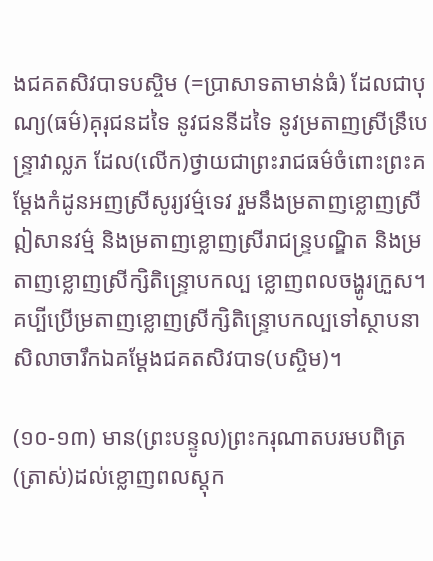ងជគតសិវបាទបស្ចិម (=ប្រាសាទតាមាន់ធំ) ដែលជាបុណ្យ(ធម៌)គុរុជនដទៃ នូវជននីដទៃ នូវម្រតាញស្រីន្រឹបេន្ទ្រាវាល្លភ ដែល(លើក)ថ្វាយជាព្រះរាជធម៌ចំពោះព្រះគម្ដែងកំដូនអញស្រីសូរ្យវម៌្មទេវ រួមនឹងម្រតាញខ្លោញស្រីឦសានវម៌្ម និងម្រតាញខ្លោញស្រីរាជន្ទ្របណ្ឌិត និងម្រតាញខ្លោញស្រីក្សិតិន្ទ្រោបកល្ប ខ្លោញពលចង្ហូរក្រួស។ គប្បីប្រើម្រតាញខ្លោញស្រីក្សិតិន្ទ្រោបកល្បទៅស្ថាបនាសិលាចារឹកឯគម្ដែងជគតសិវបាទ(បស្ចិម)។

(១០-១៣) មាន(ព្រះបន្ទូល)ព្រះករុណាតបរមបពិត្រ(ត្រាស់)ដល់ខ្លោញពលស្ដុក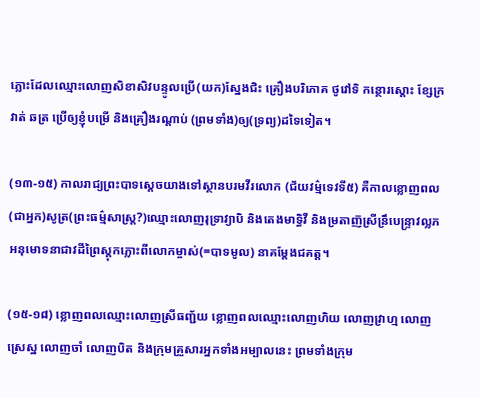ភ្លោះដែលឈ្មោះលោញសិខាសិវបន្ទូលប្រើ(យក)ស្នែងជិះ គ្រឿងបរិភោគ ថូវៅទិ កន្ថោរស្ដោះ ខ្សែក្រវាត់ ឆត្រ ប្រើឲ្យខ្ញុំបម្រើ និងគ្រឿងរណ្ដាប់ (ព្រមទាំង)ឲ្យ(ទ្រព្យ)ដទៃទៀត។

(១៣-១៥) កាលរាជ្យព្រះបាទស្ដេចយាងទៅស្ថានបរមវីរលោក (ជ័យវម៌្មទេវទី៥) គឺកាលខ្លោញពល(ជាអ្នក)សូត្រ(ព្រះធម៌្មសាស្ត្រ?)ឈ្មោះលោញរុទ្រាវ្យាបិ និងតេងមាទ្ធិវី និងម្រតាញ៑ស្រីន្រឹបេន្ទ្រាវល្លភ អនុមោទនាជាវដីព្រៃស្ដុកភ្លោះពីលោកម្ចាស់(=បាទមូល) នាគម្ដែងជគត្ត។

(១៥-១៨) ខ្លោញពលឈ្មោះលោញស្រីធញ្ជ័យ ខ្លោញពលឈ្មោះលោញហិយ លោញវ្រាហ្ម លោញស្រេស្ឋ លោញចាំ លោញបិត និងក្រុមគ្រួសារអ្នកទាំងអម្បាលនេះ ព្រមទាំងក្រុម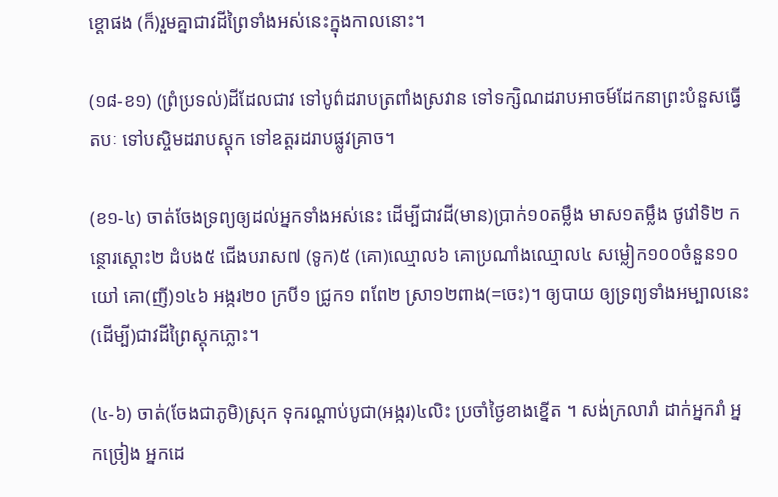ខ្ដោផង (ក៏)រួមគ្នាជាវដីព្រៃទាំងអស់នេះក្នុងកាលនោះ។

(១៨-ខ១) (ព្រំប្រទល់)ដីដែលជាវ ទៅបូព៌ដរាបត្រពាំងស្រវាន ទៅទក្សិណដរាបអាចម៍ដែកនាព្រះបំនួសធ្វើតបៈ ទៅបស្ចិមដរាបស្ដុក ទៅឧត្តរដរាបផ្លូវគ្រាច។

(ខ១-៤) ចាត់ចែងទ្រព្យឲ្យដល់អ្នកទាំងអស់នេះ ដើម្បីជាវដី(មាន)ប្រាក់១០តម្លឹង មាស១តម្លឹង ថូវៅទិ២ កន្ថោរស្ដោះ២ ដំបង៥ ជើងបរាស៧ (ទូក)៥ (គោ)ឈ្មោល៦ គោប្រណាំងឈ្មោល៤ សម្លៀក១០០ចំនួន១០យៅ គោ(ញី)១៤៦ អង្ករ២០ ក្របី១ ជ្រូក១ ពពែ២ ស្រា១២ពាង(=ចេះ)។ ឲ្យបាយ ឲ្យទ្រព្យទាំងអម្បាលនេះ (ដើម្បី)ជាវដីព្រៃស្ដុកភ្លោះ។

(៤-៦) ចាត់(ចែងជាភូមិ)ស្រុក ទុករណ្ដាប់បូជា(អង្ករ)៤លិះ ប្រចាំថ្ងៃខាងខ្នើត ។ សង់ក្រលារាំ ដាក់អ្នករាំ អ្នកច្រៀង អ្នកដេ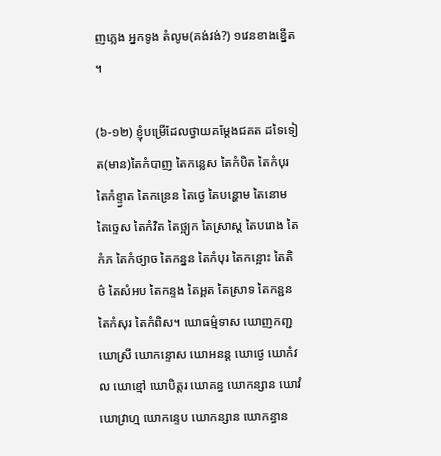ញភ្លេង អ្នកទូង តំលូម(គង់វង់?) ១វេនខាងខ្នើត ។

(៦-១២) ខ្ញុំបម្រើដែលថ្វាយគម្ដែងជគត ដទៃទៀត(មាន)តៃកំបាញ តៃកន្លេស តៃកំបិត តៃកំបុរ តៃកំខ្ទ្វាត តៃកន្រេន តៃថ្ងេ តៃបន្ហោម តៃនោម តៃច្ទេស តៃកំវិត តៃថ្អ្យក តៃស្រាស្ដ តៃបរោង តៃកំភ តៃកំថ្យាច តៃកន្នន តៃកំបុរ តៃកន្អោះ តៃតិថ៌ តៃសំអប តៃកន្ទង តៃអ្គត តៃស្រាទ តៃកន្ជន តៃកំសុរ តៃកំពិស។ ឃោធម៌្មទាស ឃោញកញ្ជ ឃោស្រី ឃោកន្ទោស ឃោអនន្ត ឃោថ្ងេ ឃោកំវល ឃោខ្មៅ ឃោបិត្តរ ឃោគន្ធ ឃោកន្សាន ឃោវំ ឃោវ្រាហ្ម ឃោកន្ទេប ឃោកន្សាន ឃោកន្ធាន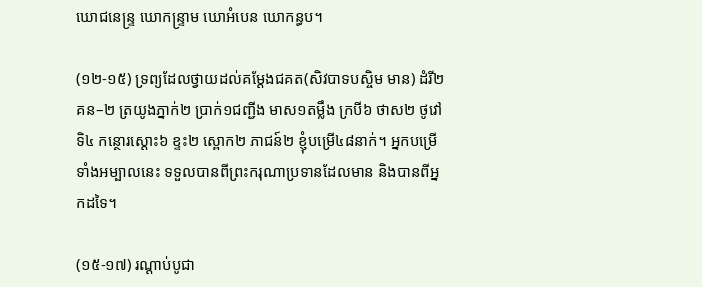ឃោជនេន្ទ្រ ឃោកន្ទ្រាម ឃោអំបេន ឃោកន្ធប។

(១២-១៥) ទ្រព្យដែលថ្វាយដល់គម្ដែងជគត(សិវបាទបស្ចិម មាន) ដំរី២ គន–២ ត្រយូងភ្នាក់២ ប្រាក់១ជញ្ជីង មាស១តម្លឹង ក្របី៦ ថាស២ ថូវៅទិ៤ កន្ថោរស្ដោះ៦ ខ្ទះ២ ស្ពោក២ ភាជន៍២ ខ្ញុំបម្រើ៤៨នាក់។ អ្នកបម្រើទាំងអម្បាលនេះ ទទួលបានពីព្រះករុណាប្រទានដែលមាន និងបានពីអ្នកដទៃ។

(១៥-១៧) រណ្ដាប់បូជា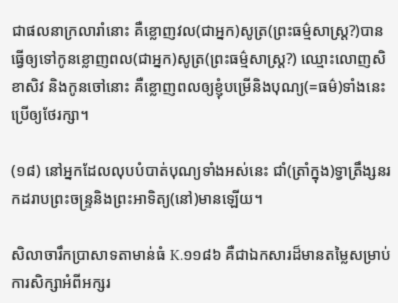ជាផលនាក្រលារាំនោះ គឺខ្លោញវល(ជាអ្នក)សូត្រ(ព្រះធម៌្មសាស្ត្រ?)បានធ្វើឲ្យទៅកូនខ្លោញពល(ជាអ្នក)សូត្រ(ព្រះធម៌្មសាស្ត្រ?) ឈ្មោះលោញសិខាសិវ និងកូនចៅនោះ គឺខ្លោញពលឲ្យខ្ញុំបម្រើនិងបុណ្យ(=ធម៌)ទាំងនេះ ប្រើឲ្យថែរក្សា។

(១៨) នៅអ្នកដែលលុបបំបាត់បុណ្យទាំងអស់នេះ ជាំ(ត្រាំក្នុង)ទ្វាត្រឹង្សនរកដរាបព្រះចន្ទ្រនិងព្រះអាទិត្យ(នៅ)មានឡើយ។

សិលាចារឹកប្រាសាទតាមាន់ធំ K.១១៨៦ គឺជាឯកសារដ៏មានតម្លៃសម្រាប់ការសិក្សាអំពីអក្សរ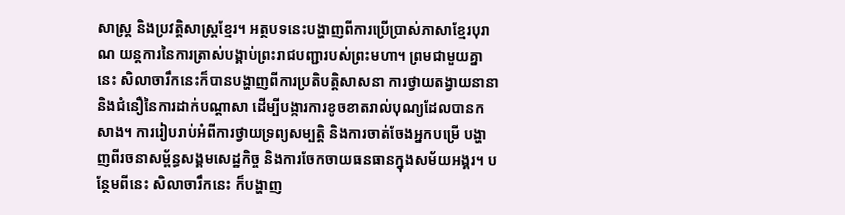សាស្ត្រ និងប្រវត្តិសាស្ត្រខ្មែរ។ អត្ថបទនេះបង្ហាញពីការប្រើប្រាស់ភាសាខ្មែរបុរាណ យន្តការនៃការត្រាស់បង្គាប់ព្រះរាជបញ្ជារបស់ព្រះមហា។ ព្រមជាមួយគ្នានេះ សិលាចារឹកនេះក៏បានបង្ហាញពីការប្រតិបត្តិសាសនា ការថ្វាយតង្វាយនានា និងជំនឿនៃការដាក់បណ្ដាសា ដើម្បីបង្ការការខូចខាតរាល់បុណ្យដែលបានកសាង។ ការរៀបរាប់អំពីការថ្វាយទ្រព្យសម្បត្តិ និងការចាត់ចែងអ្នកបម្រើ បង្ហាញពីរចនាសម្ព័ន្ធសង្គមសេដ្ឋកិច្ច និងការចែកចាយធនធានក្នុងសម័យអង្គរ។ បន្ថែមពីនេះ សិលាចារឹកនេះ ក៏បង្ហាញ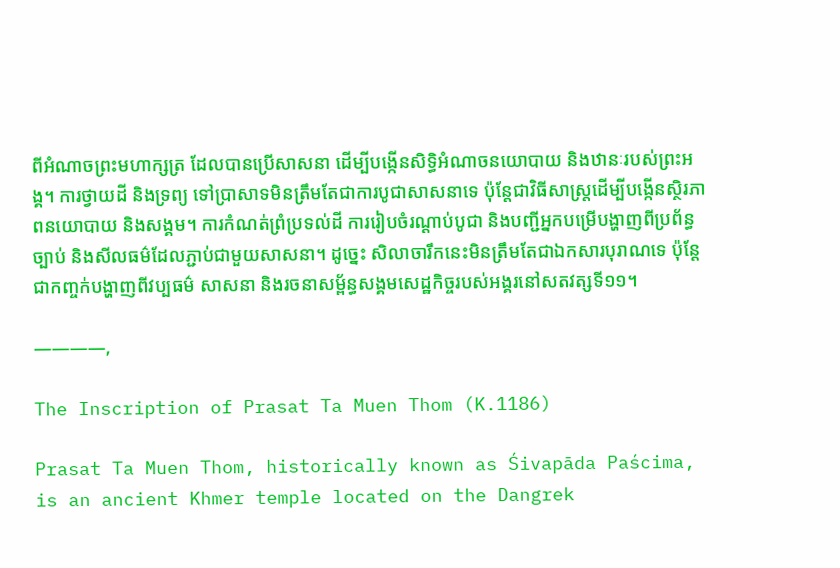ពីអំណាចព្រះមហាក្សត្រ ដែលបានប្រើសាសនា ដើម្បីបង្កើនសិទ្ធិអំណាចនយោបាយ និងឋានៈរបស់ព្រះអង្គ។ ការថ្វាយដី និងទ្រព្យ ទៅប្រាសាទមិនត្រឹមតែជាការបូជាសាសនាទេ ប៉ុន្តែជាវិធីសាស្ត្រដើម្បីបង្កើនស្ថិរភាពនយោបាយ និងសង្គម។ ការកំណត់ព្រំប្រទល់ដី ការរៀបចំរណ្ដាប់បូជា និងបញ្ជីអ្នកបម្រើបង្ហាញពីប្រព័ន្ធច្បាប់ និងសីលធម៌ដែលភ្ជាប់ជាមួយសាសនា។ ដូច្នេះ សិលាចារឹកនេះមិនត្រឹមតែជាឯកសារបុរាណទេ ប៉ុន្តែជាកញ្ចក់បង្ហាញពីវប្បធម៌ សាសនា និងរចនាសម្ព័ន្ធសង្គមសេដ្ឋកិច្ចរបស់អង្គរនៅសតវត្សទី១១។

————,

The Inscription of Prasat Ta Muen Thom (K.1186)

Prasat Ta Muen Thom, historically known as Śivapāda Paścima, is an ancient Khmer temple located on the Dangrek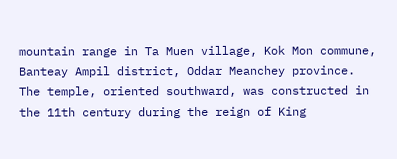mountain range in Ta Muen village, Kok Mon commune, Banteay Ampil district, Oddar Meanchey province. The temple, oriented southward, was constructed in the 11th century during the reign of King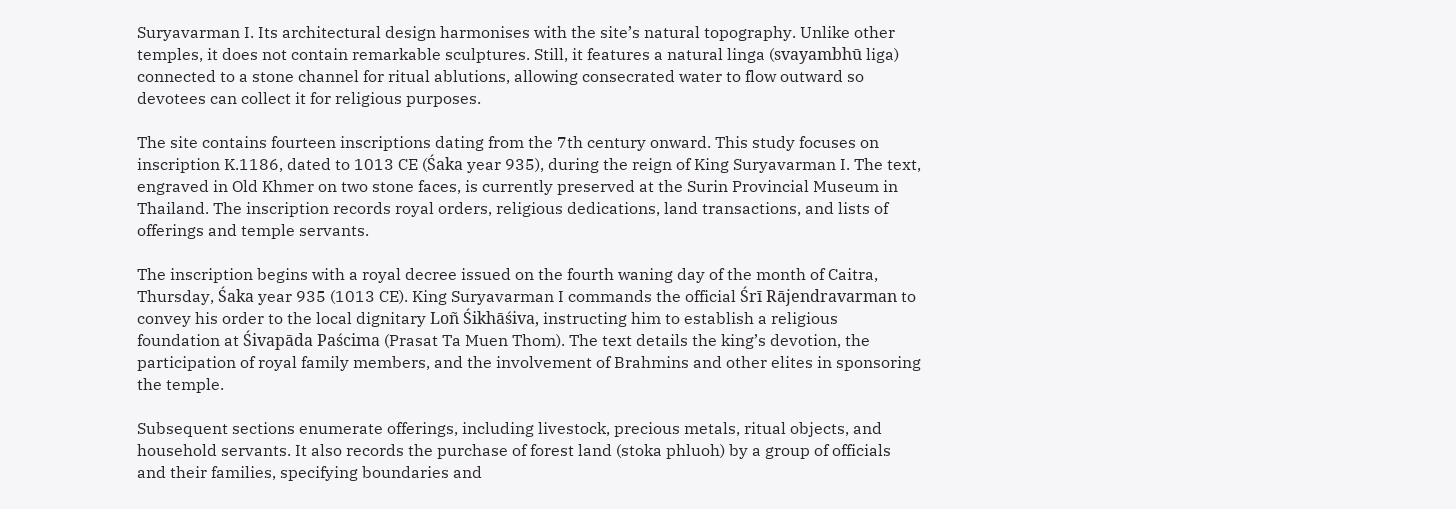Suryavarman I. Its architectural design harmonises with the site’s natural topography. Unlike other temples, it does not contain remarkable sculptures. Still, it features a natural linga (svayambhū liga) connected to a stone channel for ritual ablutions, allowing consecrated water to flow outward so devotees can collect it for religious purposes.

The site contains fourteen inscriptions dating from the 7th century onward. This study focuses on inscription K.1186, dated to 1013 CE (Śaka year 935), during the reign of King Suryavarman I. The text, engraved in Old Khmer on two stone faces, is currently preserved at the Surin Provincial Museum in Thailand. The inscription records royal orders, religious dedications, land transactions, and lists of offerings and temple servants.

The inscription begins with a royal decree issued on the fourth waning day of the month of Caitra, Thursday, Śaka year 935 (1013 CE). King Suryavarman I commands the official Śrī Rājendravarman to convey his order to the local dignitary Loñ Śikhāśiva, instructing him to establish a religious foundation at Śivapāda Paścima (Prasat Ta Muen Thom). The text details the king’s devotion, the participation of royal family members, and the involvement of Brahmins and other elites in sponsoring the temple.

Subsequent sections enumerate offerings, including livestock, precious metals, ritual objects, and household servants. It also records the purchase of forest land (stoka phluoh) by a group of officials and their families, specifying boundaries and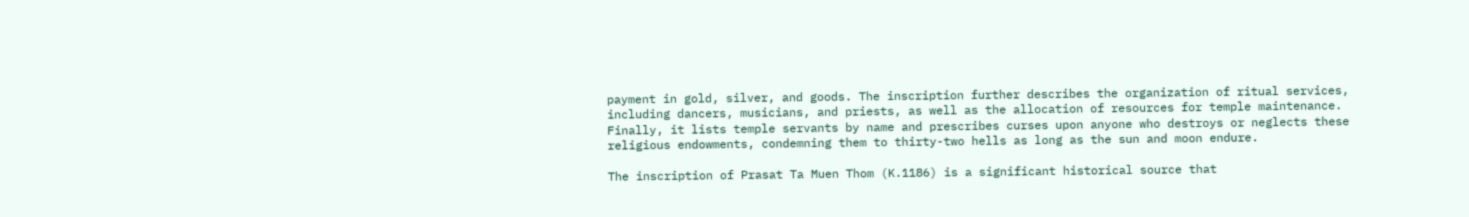payment in gold, silver, and goods. The inscription further describes the organization of ritual services, including dancers, musicians, and priests, as well as the allocation of resources for temple maintenance. Finally, it lists temple servants by name and prescribes curses upon anyone who destroys or neglects these religious endowments, condemning them to thirty-two hells as long as the sun and moon endure.

The inscription of Prasat Ta Muen Thom (K.1186) is a significant historical source that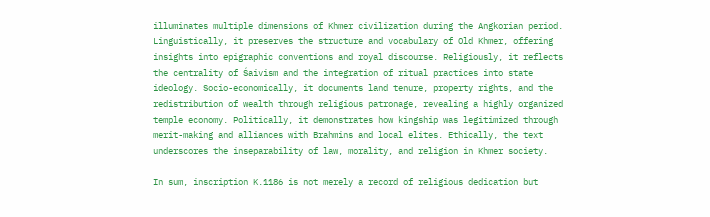illuminates multiple dimensions of Khmer civilization during the Angkorian period. Linguistically, it preserves the structure and vocabulary of Old Khmer, offering insights into epigraphic conventions and royal discourse. Religiously, it reflects the centrality of Śaivism and the integration of ritual practices into state ideology. Socio-economically, it documents land tenure, property rights, and the redistribution of wealth through religious patronage, revealing a highly organized temple economy. Politically, it demonstrates how kingship was legitimized through merit-making and alliances with Brahmins and local elites. Ethically, the text underscores the inseparability of law, morality, and religion in Khmer society.

In sum, inscription K.1186 is not merely a record of religious dedication but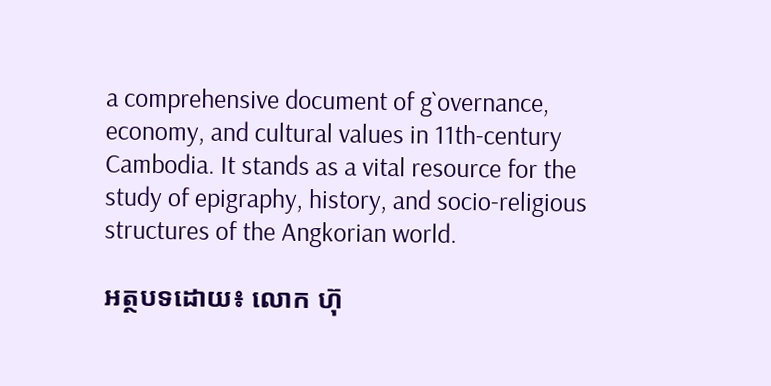a comprehensive document of g`overnance, economy, and cultural values in 11th-century Cambodia. It stands as a vital resource for the study of epigraphy, history, and socio-religious structures of the Angkorian world.

អត្ថបទដោយ៖ លោក ហ៊ុ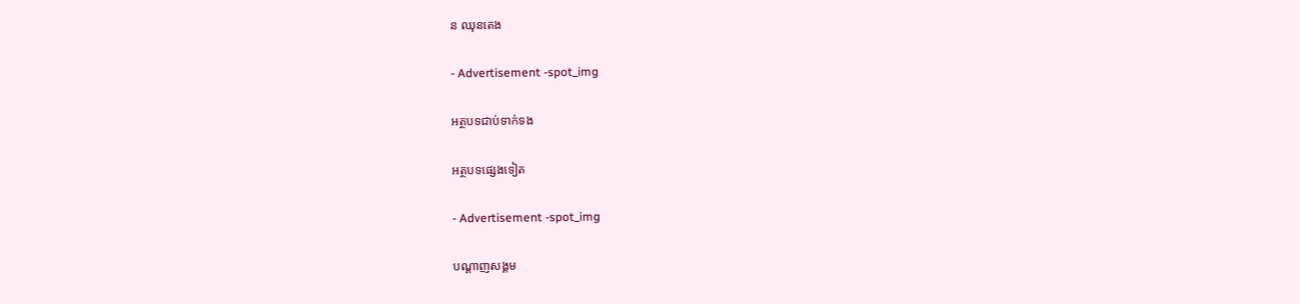ន ឈុនតេង

- Advertisement -spot_img

អត្ថបទជាប់ទាក់ទង

អត្ថបទផ្សេងទៀត

- Advertisement -spot_img

បណ្ដាញសង្គម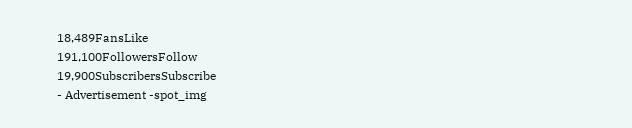18,489FansLike
191,100FollowersFollow
19,900SubscribersSubscribe
- Advertisement -spot_img